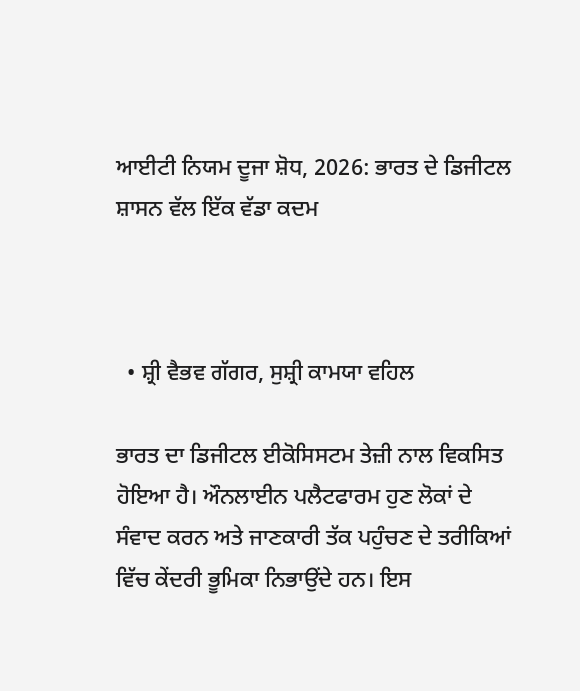ਆਈਟੀ ਨਿਯਮ ਦੂਜਾ ਸ਼ੋਧ, 2026: ਭਾਰਤ ਦੇ ਡਿਜੀਟਲ ਸ਼ਾਸਨ ਵੱਲ ਇੱਕ ਵੱਡਾ ਕਦਮ



  • ਸ਼੍ਰੀ ਵੈਭਵ ਗੱਗਰ, ਸੁਸ਼੍ਰੀ ਕਾਮਯਾ ਵਹਿਲ

ਭਾਰਤ ਦਾ ਡਿਜੀਟਲ ਈਕੋਸਿਸਟਮ ਤੇਜ਼ੀ ਨਾਲ ਵਿਕਸਿਤ ਹੋਇਆ ਹੈ। ਔਨਲਾਈਨ ਪਲੈਟਫਾਰਮ ਹੁਣ ਲੋਕਾਂ ਦੇ
ਸੰਵਾਦ ਕਰਨ ਅਤੇ ਜਾਣਕਾਰੀ ਤੱਕ ਪਹੁੰਚਣ ਦੇ ਤਰੀਕਿਆਂ ਵਿੱਚ ਕੇਂਦਰੀ ਭੂਮਿਕਾ ਨਿਭਾਉਂਦੇ ਹਨ। ਇਸ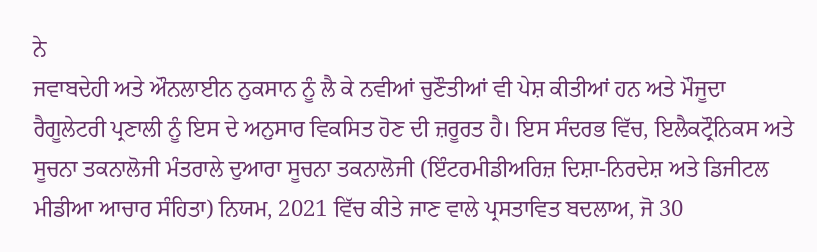ਨੇ
ਜਵਾਬਦੇਹੀ ਅਤੇ ਔਨਲਾਈਨ ਨੁਕਸਾਨ ਨੂੰ ਲੈ ਕੇ ਨਵੀਆਂ ਚੁਣੌਤੀਆਂ ਵੀ ਪੇਸ਼ ਕੀਤੀਆਂ ਹਨ ਅਤੇ ਮੌਜੂਦਾ
ਰੈਗੂਲੇਟਰੀ ਪ੍ਰਣਾਲੀ ਨੂੰ ਇਸ ਦੇ ਅਨੁਸਾਰ ਵਿਕਸਿਤ ਹੋਣ ਦੀ ਜ਼ਰੂਰਤ ਹੈ। ਇਸ ਸੰਦਰਭ ਵਿੱਚ, ਇਲੈਕਟ੍ਰੌਨਿਕਸ ਅਤੇ
ਸੂਚਨਾ ਤਕਨਾਲੋਜੀ ਮੰਤਰਾਲੇ ਦੁਆਰਾ ਸੂਚਨਾ ਤਕਨਾਲੋਜੀ (ਇੰਟਰਮੀਡੀਅਰਿਜ਼ ਦਿਸ਼ਾ-ਨਿਰਦੇਸ਼ ਅਤੇ ਡਿਜੀਟਲ
ਮੀਡੀਆ ਆਚਾਰ ਸੰਹਿਤਾ) ਨਿਯਮ, 2021 ਵਿੱਚ ਕੀਤੇ ਜਾਣ ਵਾਲੇ ਪ੍ਰਸਤਾਵਿਤ ਬਦਲਾਅ, ਜੋ 30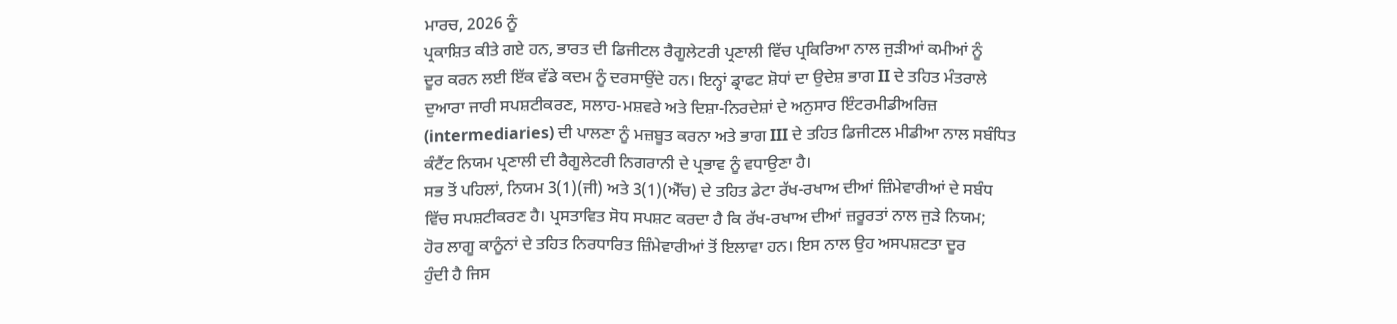ਮਾਰਚ, 2026 ਨੂੰ
ਪ੍ਰਕਾਸ਼ਿਤ ਕੀਤੇ ਗਏ ਹਨ, ਭਾਰਤ ਦੀ ਡਿਜੀਟਲ ਰੈਗੂਲੇਟਰੀ ਪ੍ਰਣਾਲੀ ਵਿੱਚ ਪ੍ਰਕਿਰਿਆ ਨਾਲ ਜੁੜੀਆਂ ਕਮੀਆਂ ਨੂੰ
ਦੂਰ ਕਰਨ ਲਈ ਇੱਕ ਵੱਡੇ ਕਦਮ ਨੂੰ ਦਰਸਾਉਂਦੇ ਹਨ। ਇਨ੍ਹਾਂ ਡ੍ਰਾਫਟ ਸ਼ੋਧਾਂ ਦਾ ਉਦੇਸ਼ ਭਾਗ II ਦੇ ਤਹਿਤ ਮੰਤਰਾਲੇ
ਦੁਆਰਾ ਜਾਰੀ ਸਪਸ਼ਟੀਕਰਣ, ਸਲਾਹ-ਮਸ਼ਵਰੇ ਅਤੇ ਦਿਸ਼ਾ-ਨਿਰਦੇਸ਼ਾਂ ਦੇ ਅਨੁਸਾਰ ਇੰਟਰਮੀਡੀਅਰਿਜ਼
(intermediaries) ਦੀ ਪਾਲਣਾ ਨੂੰ ਮਜ਼ਬੂਤ ਕਰਨਾ ਅਤੇ ਭਾਗ III ਦੇ ਤਹਿਤ ਡਿਜੀਟਲ ਮੀਡੀਆ ਨਾਲ ਸਬੰਧਿਤ
ਕੰਟੈਂਟ ਨਿਯਮ ਪ੍ਰਣਾਲੀ ਦੀ ਰੈਗੂਲੇਟਰੀ ਨਿਗਰਾਨੀ ਦੇ ਪ੍ਰਭਾਵ ਨੂੰ ਵਧਾਉਣਾ ਹੈ।
ਸਭ ਤੋਂ ਪਹਿਲਾਂ, ਨਿਯਮ 3(1)(ਜੀ) ਅਤੇ 3(1)(ਐੱਚ) ਦੇ ਤਹਿਤ ਡੇਟਾ ਰੱਖ-ਰਖਾਅ ਦੀਆਂ ਜ਼ਿੰਮੇਵਾਰੀਆਂ ਦੇ ਸਬੰਧ
ਵਿੱਚ ਸਪਸ਼ਟੀਕਰਣ ਹੈ। ਪ੍ਰਸਤਾਵਿਤ ਸੋਧ ਸਪਸ਼ਟ ਕਰਦਾ ਹੈ ਕਿ ਰੱਖ-ਰਖਾਅ ਦੀਆਂ ਜ਼ਰੂਰਤਾਂ ਨਾਲ ਜੁੜੇ ਨਿਯਮ;
ਹੋਰ ਲਾਗੂ ਕਾਨੂੰਨਾਂ ਦੇ ਤਹਿਤ ਨਿਰਧਾਰਿਤ ਜ਼ਿੰਮੇਵਾਰੀਆਂ ਤੋਂ ਇਲਾਵਾ ਹਨ। ਇਸ ਨਾਲ ਉਹ ਅਸਪਸ਼ਟਤਾ ਦੂਰ
ਹੁੰਦੀ ਹੈ ਜਿਸ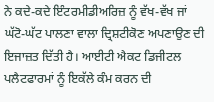ਨੇ ਕਦੇ-ਕਦੇ ਇੰਟਰਮੀਡੀਅਰਿਜ਼ ਨੂੰ ਵੱਖ-ਵੱਖ ਜਾਂ ਘੱਟੋ-ਘੱਟ ਪਾਲਣਾ ਵਾਲਾ ਦ੍ਰਿਸ਼ਟੀਕੋਣ ਅਪਣਾਉਣ ਦੀ
ਇਜਾਜ਼ਤ ਦਿੱਤੀ ਹੈ। ਆਈਟੀ ਐਕਟ ਡਿਜੀਟਲ ਪਲੈਟਫਾਰਮਾਂ ਨੂੰ ਇਕੱਲੇ ਕੰਮ ਕਰਨ ਦੀ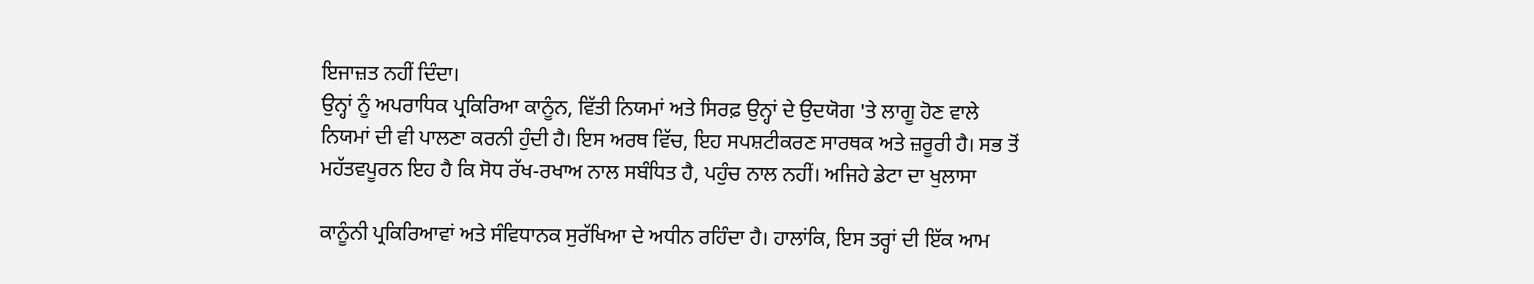ਇਜਾਜ਼ਤ ਨਹੀਂ ਦਿੰਦਾ।
ਉਨ੍ਹਾਂ ਨੂੰ ਅਪਰਾਧਿਕ ਪ੍ਰਕਿਰਿਆ ਕਾਨੂੰਨ, ਵਿੱਤੀ ਨਿਯਮਾਂ ਅਤੇ ਸਿਰਫ਼ ਉਨ੍ਹਾਂ ਦੇ ਉਦਯੋਗ 'ਤੇ ਲਾਗੂ ਹੋਣ ਵਾਲੇ
ਨਿਯਮਾਂ ਦੀ ਵੀ ਪਾਲਣਾ ਕਰਨੀ ਹੁੰਦੀ ਹੈ। ਇਸ ਅਰਥ ਵਿੱਚ, ਇਹ ਸਪਸ਼ਟੀਕਰਣ ਸਾਰਥਕ ਅਤੇ ਜ਼ਰੂਰੀ ਹੈ। ਸਭ ਤੋਂ
ਮਹੱਤਵਪੂਰਨ ਇਹ ਹੈ ਕਿ ਸੋਧ ਰੱਖ-ਰਖਾਅ ਨਾਲ ਸਬੰਧਿਤ ਹੈ, ਪਹੁੰਚ ਨਾਲ ਨਹੀਂ। ਅਜਿਹੇ ਡੇਟਾ ਦਾ ਖੁਲਾਸਾ

ਕਾਨੂੰਨੀ ਪ੍ਰਕਿਰਿਆਵਾਂ ਅਤੇ ਸੰਵਿਧਾਨਕ ਸੁਰੱਖਿਆ ਦੇ ਅਧੀਨ ਰਹਿੰਦਾ ਹੈ। ਹਾਲਾਂਕਿ, ਇਸ ਤਰ੍ਹਾਂ ਦੀ ਇੱਕ ਆਮ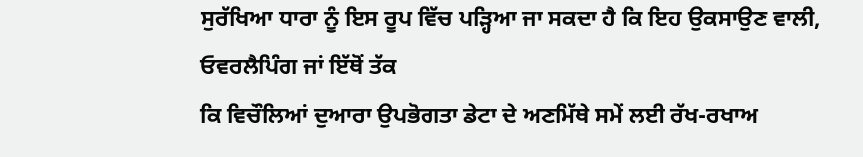ਸੁਰੱਖਿਆ ਧਾਰਾ ਨੂੰ ਇਸ ਰੂਪ ਵਿੱਚ ਪੜ੍ਹਿਆ ਜਾ ਸਕਦਾ ਹੈ ਕਿ ਇਹ ਉਕਸਾਉਣ ਵਾਲੀ, ਓਵਰਲੈਪਿੰਗ ਜਾਂ ਇੱਥੋਂ ਤੱਕ
ਕਿ ਵਿਚੌਲਿਆਂ ਦੁਆਰਾ ਉਪਭੋਗਤਾ ਡੇਟਾ ਦੇ ਅਣਮਿੱਥੇ ਸਮੇਂ ਲਈ ਰੱਖ-ਰਖਾਅ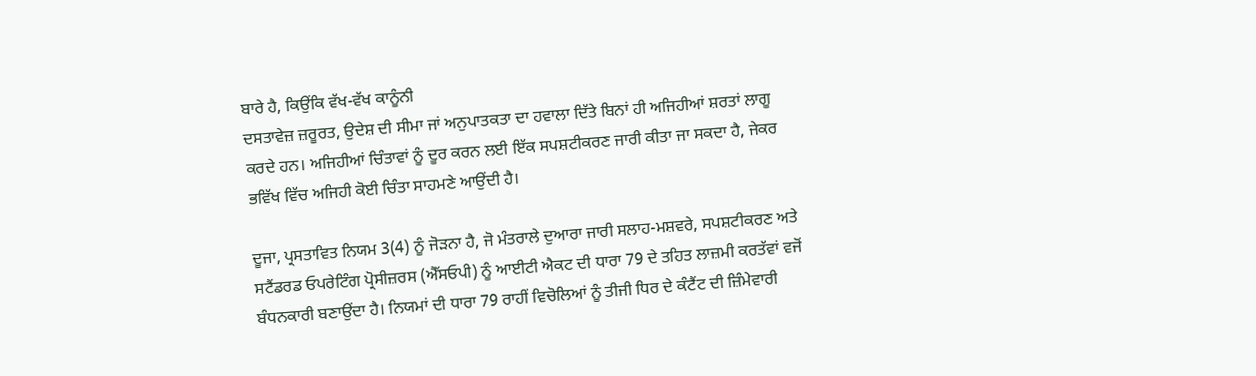ਬਾਰੇ ਹੈ, ਕਿਉਂਕਿ ਵੱਖ-ਵੱਖ ਕਾਨੂੰਨੀ
ਦਸਤਾਵੇਜ਼ ਜ਼ਰੂਰਤ, ਉਦੇਸ਼ ਦੀ ਸੀਮਾ ਜਾਂ ਅਨੁਪਾਤਕਤਾ ਦਾ ਹਵਾਲਾ ਦਿੱਤੇ ਬਿਨਾਂ ਹੀ ਅਜਿਹੀਆਂ ਸ਼ਰਤਾਂ ਲਾਗੂ
ਕਰਦੇ ਹਨ। ਅਜਿਹੀਆਂ ਚਿੰਤਾਵਾਂ ਨੂੰ ਦੂਰ ਕਰਨ ਲਈ ਇੱਕ ਸਪਸ਼ਟੀਕਰਣ ਜਾਰੀ ਕੀਤਾ ਜਾ ਸਕਦਾ ਹੈ, ਜੇਕਰ
ਭਵਿੱਖ ਵਿੱਚ ਅਜਿਹੀ ਕੋਈ ਚਿੰਤਾ ਸਾਹਮਣੇ ਆਉਂਦੀ ਹੈ।

ਦੂਜਾ, ਪ੍ਰਸਤਾਵਿਤ ਨਿਯਮ 3(4) ਨੂੰ ਜੋੜਨਾ ਹੈ, ਜੋ ਮੰਤਰਾਲੇ ਦੁਆਰਾ ਜਾਰੀ ਸਲਾਹ-ਮਸ਼ਵਰੇ, ਸਪਸ਼ਟੀਕਰਣ ਅਤੇ
ਸਟੈਂਡਰਡ ਓਪਰੇਟਿੰਗ ਪ੍ਰੋਸੀਜ਼ਰਸ (ਐੱਸਓਪੀ) ਨੂੰ ਆਈਟੀ ਐਕਟ ਦੀ ਧਾਰਾ 79 ਦੇ ਤਹਿਤ ਲਾਜ਼ਮੀ ਕਰਤੱਵਾਂ ਵਜੋਂ
ਬੰਧਨਕਾਰੀ ਬਣਾਉਂਦਾ ਹੈ। ਨਿਯਮਾਂ ਦੀ ਧਾਰਾ 79 ਰਾਹੀਂ ਵਿਚੋਲਿਆਂ ਨੂੰ ਤੀਜੀ ਧਿਰ ਦੇ ਕੰਟੈਂਟ ਦੀ ਜ਼ਿੰਮੇਵਾਰੀ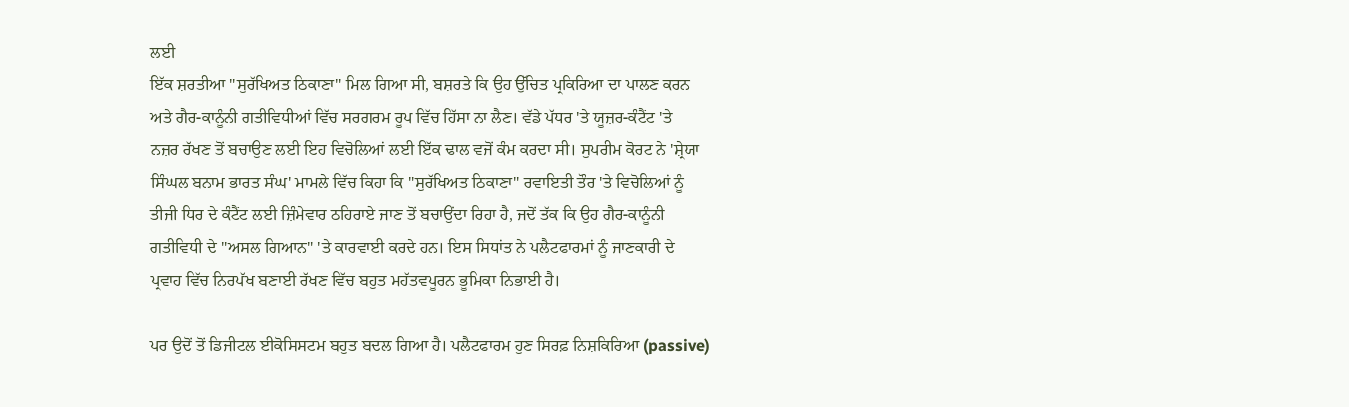ਲਈ
ਇੱਕ ਸ਼ਰਤੀਆ "ਸੁਰੱਖਿਅਤ ਠਿਕਾਣਾ" ਮਿਲ ਗਿਆ ਸੀ, ਬਸ਼ਰਤੇ ਕਿ ਉਹ ਉੱਚਿਤ ਪ੍ਰਕਿਰਿਆ ਦਾ ਪਾਲਣ ਕਰਨ
ਅਤੇ ਗੈਰ-ਕਾਨੂੰਨੀ ਗਤੀਵਿਧੀਆਂ ਵਿੱਚ ਸਰਗਰਮ ਰੂਪ ਵਿੱਚ ਹਿੱਸਾ ਨਾ ਲੈਣ। ਵੱਡੇ ਪੱਧਰ 'ਤੇ ਯੂਜ਼ਰ-ਕੰਟੈਂਟ 'ਤੇ
ਨਜ਼ਰ ਰੱਖਣ ਤੋਂ ਬਚਾਉਣ ਲਈ ਇਹ ਵਿਚੋਲਿਆਂ ਲਈ ਇੱਕ ਢਾਲ ਵਜੋਂ ਕੰਮ ਕਰਦਾ ਸੀ। ਸੁਪਰੀਮ ਕੋਰਟ ਨੇ 'ਸ਼੍ਰੇਯਾ
ਸਿੰਘਲ ਬਨਾਮ ਭਾਰਤ ਸੰਘ' ਮਾਮਲੇ ਵਿੱਚ ਕਿਹਾ ਕਿ "ਸੁਰੱਖਿਅਤ ਠਿਕਾਣਾ" ਰਵਾਇਤੀ ਤੌਰ 'ਤੇ ਵਿਚੋਲਿਆਂ ਨੂੰ
ਤੀਜੀ ਧਿਰ ਦੇ ਕੰਟੈਂਟ ਲਈ ਜ਼ਿੰਮੇਵਾਰ ਠਹਿਰਾਏ ਜਾਣ ਤੋਂ ਬਚਾਉਂਦਾ ਰਿਹਾ ਹੈ, ਜਦੋਂ ਤੱਕ ਕਿ ਉਹ ਗੈਰ-ਕਾਨੂੰਨੀ
ਗਤੀਵਿਧੀ ਦੇ "ਅਸਲ ਗਿਆਨ" 'ਤੇ ਕਾਰਵਾਈ ਕਰਦੇ ਹਨ। ਇਸ ਸਿਧਾਂਤ ਨੇ ਪਲੈਟਫਾਰਮਾਂ ਨੂੰ ਜਾਣਕਾਰੀ ਦੇ
ਪ੍ਰਵਾਹ ਵਿੱਚ ਨਿਰਪੱਖ ਬਣਾਈ ਰੱਖਣ ਵਿੱਚ ਬਹੁਤ ਮਹੱਤਵਪੂਰਨ ਭੂਮਿਕਾ ਨਿਭਾਈ ਹੈ।

ਪਰ ਉਦੋਂ ਤੋਂ ਡਿਜੀਟਲ ਈਕੋਸਿਸਟਮ ਬਹੁਤ ਬਦਲ ਗਿਆ ਹੈ। ਪਲੈਟਫਾਰਮ ਹੁਣ ਸਿਰਫ਼ ਨਿਸ਼ਕਿਰਿਆ (passive)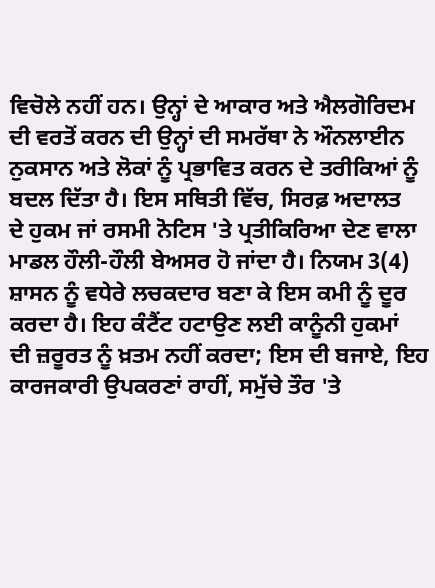ਵਿਚੋਲੇ ਨਹੀਂ ਹਨ। ਉਨ੍ਹਾਂ ਦੇ ਆਕਾਰ ਅਤੇ ਐਲਗੋਰਿਦਮ ਦੀ ਵਰਤੋਂ ਕਰਨ ਦੀ ਉਨ੍ਹਾਂ ਦੀ ਸਮਰੱਥਾ ਨੇ ਔਨਲਾਈਨ
ਨੁਕਸਾਨ ਅਤੇ ਲੋਕਾਂ ਨੂੰ ਪ੍ਰਭਾਵਿਤ ਕਰਨ ਦੇ ਤਰੀਕਿਆਂ ਨੂੰ ਬਦਲ ਦਿੱਤਾ ਹੈ। ਇਸ ਸਥਿਤੀ ਵਿੱਚ, ਸਿਰਫ਼ ਅਦਾਲਤ
ਦੇ ਹੁਕਮ ਜਾਂ ਰਸਮੀ ਨੋਟਿਸ 'ਤੇ ਪ੍ਰਤੀਕਿਰਿਆ ਦੇਣ ਵਾਲਾ ਮਾਡਲ ਹੌਲੀ-ਹੌਲੀ ਬੇਅਸਰ ਹੋ ਜਾਂਦਾ ਹੈ। ਨਿਯਮ 3(4)
ਸ਼ਾਸਨ ਨੂੰ ਵਧੇਰੇ ਲਚਕਦਾਰ ਬਣਾ ਕੇ ਇਸ ਕਮੀ ਨੂੰ ਦੂਰ ਕਰਦਾ ਹੈ। ਇਹ ਕੰਟੈਂਟ ਹਟਾਉਣ ਲਈ ਕਾਨੂੰਨੀ ਹੁਕਮਾਂ
ਦੀ ਜ਼ਰੂਰਤ ਨੂੰ ਖ਼ਤਮ ਨਹੀਂ ਕਰਦਾ; ਇਸ ਦੀ ਬਜਾਏ, ਇਹ ਕਾਰਜਕਾਰੀ ਉਪਕਰਣਾਂ ਰਾਹੀਂ, ਸਮੁੱਚੇ ਤੌਰ 'ਤੇ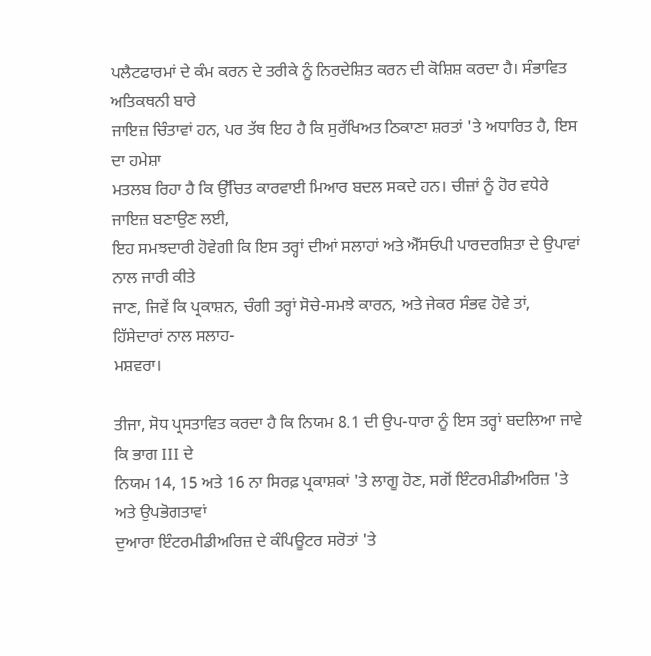ਪਲੈਟਫਾਰਮਾਂ ਦੇ ਕੰਮ ਕਰਨ ਦੇ ਤਰੀਕੇ ਨੂੰ ਨਿਰਦੇਸ਼ਿਤ ਕਰਨ ਦੀ ਕੋਸ਼ਿਸ਼ ਕਰਦਾ ਹੈ। ਸੰਭਾਵਿਤ ਅਤਿਕਥਨੀ ਬਾਰੇ
ਜਾਇਜ਼ ਚਿੰਤਾਵਾਂ ਹਨ, ਪਰ ਤੱਥ ਇਹ ਹੈ ਕਿ ਸੁਰੱਖਿਅਤ ਠਿਕਾਣਾ ਸ਼ਰਤਾਂ 'ਤੇ ਅਧਾਰਿਤ ਹੈ, ਇਸ ਦਾ ਹਮੇਸ਼ਾ
ਮਤਲਬ ਰਿਹਾ ਹੈ ਕਿ ਉੱਚਿਤ ਕਾਰਵਾਈ ਮਿਆਰ ਬਦਲ ਸਕਦੇ ਹਨ। ਚੀਜ਼ਾਂ ਨੂੰ ਹੋਰ ਵਧੇਰੇ ਜਾਇਜ਼ ਬਣਾਉਣ ਲਈ,
ਇਹ ਸਮਝਦਾਰੀ ਹੋਵੇਗੀ ਕਿ ਇਸ ਤਰ੍ਹਾਂ ਦੀਆਂ ਸਲਾਹਾਂ ਅਤੇ ਐੱਸਓਪੀ ਪਾਰਦਰਸ਼ਿਤਾ ਦੇ ਉਪਾਵਾਂ ਨਾਲ ਜਾਰੀ ਕੀਤੇ
ਜਾਣ, ਜਿਵੇਂ ਕਿ ਪ੍ਰਕਾਸ਼ਨ, ਚੰਗੀ ਤਰ੍ਹਾਂ ਸੋਚੇ-ਸਮਝੇ ਕਾਰਨ, ਅਤੇ ਜੇਕਰ ਸੰਭਵ ਹੋਵੇ ਤਾਂ, ਹਿੱਸੇਦਾਰਾਂ ਨਾਲ ਸਲਾਹ-
ਮਸ਼ਵਰਾ।

ਤੀਜਾ, ਸੋਧ ਪ੍ਰਸਤਾਵਿਤ ਕਰਦਾ ਹੈ ਕਿ ਨਿਯਮ 8.1 ਦੀ ਉਪ-ਧਾਰਾ ਨੂੰ ਇਸ ਤਰ੍ਹਾਂ ਬਦਲਿਆ ਜਾਵੇ ਕਿ ਭਾਗ III ਦੇ
ਨਿਯਮ 14, 15 ਅਤੇ 16 ਨਾ ਸਿਰਫ਼ ਪ੍ਰਕਾਸ਼ਕਾਂ 'ਤੇ ਲਾਗੂ ਹੋਣ, ਸਗੋਂ ਇੰਟਰਮੀਡੀਅਰਿਜ਼ 'ਤੇ ਅਤੇ ਉਪਭੋਗਤਾਵਾਂ
ਦੁਆਰਾ ਇੰਟਰਮੀਡੀਅਰਿਜ਼ ਦੇ ਕੰਪਿਊਟਰ ਸਰੋਤਾਂ 'ਤੇ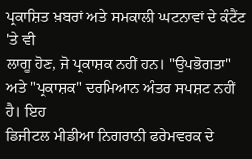ਪ੍ਰਕਾਸ਼ਿਤ ਖ਼ਬਰਾਂ ਅਤੇ ਸਮਕਾਲੀ ਘਟਨਾਵਾਂ ਦੇ ਕੰਟੈਂਟ 'ਤੇ ਵੀ
ਲਾਗੂ ਹੋਣ, ਜੋ ਪ੍ਰਕਾਸ਼ਕ ਨਹੀਂ ਹਨ। "ਉਪਭੋਗਤਾ" ਅਤੇ "ਪ੍ਰਕਾਸ਼ਕ" ਦਰਮਿਆਨ ਅੰਤਰ ਸਪਸ਼ਟ ਨਹੀਂ ਹੈ। ਇਹ
ਡਿਜੀਟਲ ਮੀਡੀਆ ਨਿਗਰਾਨੀ ਫਰੇਮਵਰਕ ਦੇ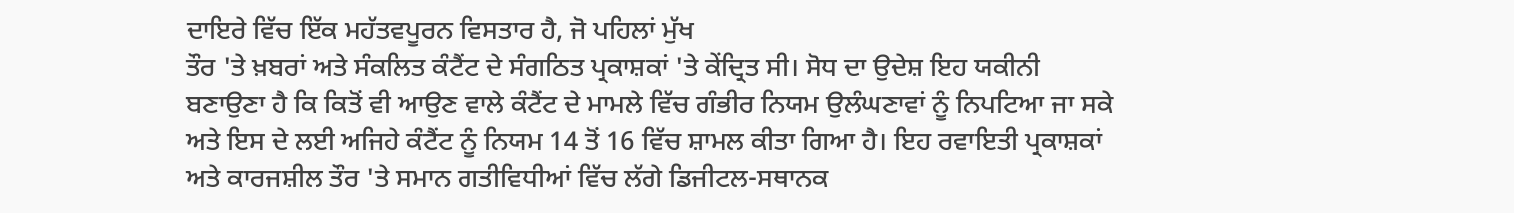ਦਾਇਰੇ ਵਿੱਚ ਇੱਕ ਮਹੱਤਵਪੂਰਨ ਵਿਸਤਾਰ ਹੈ, ਜੋ ਪਹਿਲਾਂ ਮੁੱਖ
ਤੌਰ 'ਤੇ ਖ਼ਬਰਾਂ ਅਤੇ ਸੰਕਲਿਤ ਕੰਟੈਂਟ ਦੇ ਸੰਗਠਿਤ ਪ੍ਰਕਾਸ਼ਕਾਂ 'ਤੇ ਕੇਂਦ੍ਰਿਤ ਸੀ। ਸੋਧ ਦਾ ਉਦੇਸ਼ ਇਹ ਯਕੀਨੀ
ਬਣਾਉਣਾ ਹੈ ਕਿ ਕਿਤੋਂ ਵੀ ਆਉਣ ਵਾਲੇ ਕੰਟੈਂਟ ਦੇ ਮਾਮਲੇ ਵਿੱਚ ਗੰਭੀਰ ਨਿਯਮ ਉਲੰਘਣਾਵਾਂ ਨੂੰ ਨਿਪਟਿਆ ਜਾ ਸਕੇ
ਅਤੇ ਇਸ ਦੇ ਲਈ ਅਜਿਹੇ ਕੰਟੈਂਟ ਨੂੰ ਨਿਯਮ 14 ਤੋਂ 16 ਵਿੱਚ ਸ਼ਾਮਲ ਕੀਤਾ ਗਿਆ ਹੈ। ਇਹ ਰਵਾਇਤੀ ਪ੍ਰਕਾਸ਼ਕਾਂ
ਅਤੇ ਕਾਰਜਸ਼ੀਲ ਤੌਰ 'ਤੇ ਸਮਾਨ ਗਤੀਵਿਧੀਆਂ ਵਿੱਚ ਲੱਗੇ ਡਿਜੀਟਲ-ਸਥਾਨਕ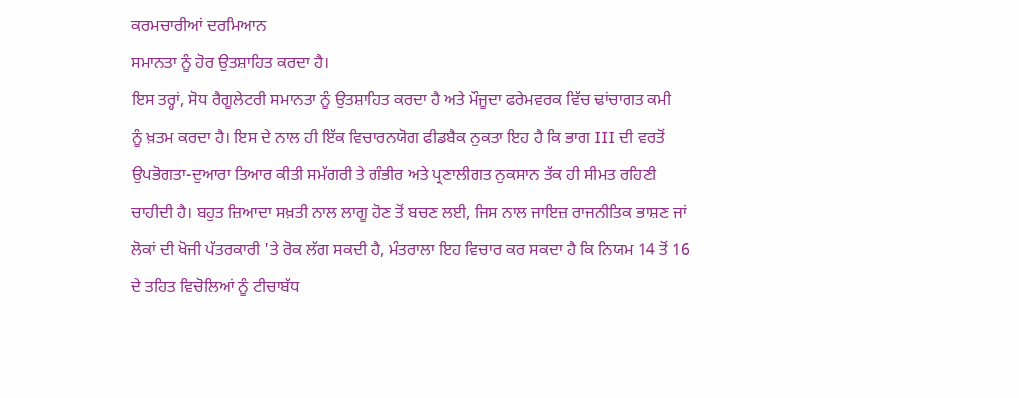ਕਰਮਚਾਰੀਆਂ ਦਰਮਿਆਨ
ਸਮਾਨਤਾ ਨੂੰ ਹੋਰ ਉਤਸ਼ਾਹਿਤ ਕਰਦਾ ਹੈ।
ਇਸ ਤਰ੍ਹਾਂ, ਸੋਧ ਰੈਗੂਲੇਟਰੀ ਸਮਾਨਤਾ ਨੂੰ ਉਤਸ਼ਾਹਿਤ ਕਰਦਾ ਹੈ ਅਤੇ ਮੌਜੂਦਾ ਫਰੇਮਵਰਕ ਵਿੱਚ ਢਾਂਚਾਗਤ ਕਮੀ
ਨੂੰ ਖ਼ਤਮ ਕਰਦਾ ਹੈ। ਇਸ ਦੇ ਨਾਲ ਹੀ ਇੱਕ ਵਿਚਾਰਨਯੋਗ ਫੀਡਬੈਕ ਨੁਕਤਾ ਇਹ ਹੈ ਕਿ ਭਾਗ III ਦੀ ਵਰਤੋਂ
ਉਪਭੋਗਤਾ-ਦੁਆਰਾ ਤਿਆਰ ਕੀਤੀ ਸਮੱਗਰੀ ਤੇ ਗੰਭੀਰ ਅਤੇ ਪ੍ਰਣਾਲੀਗਤ ਨੁਕਸਾਨ ਤੱਕ ਹੀ ਸੀਮਤ ਰਹਿਣੀ
ਚਾਹੀਦੀ ਹੈ। ਬਹੁਤ ਜ਼ਿਆਦਾ ਸਖ਼ਤੀ ਨਾਲ ਲਾਗੂ ਹੋਣ ਤੋਂ ਬਚਣ ਲਈ, ਜਿਸ ਨਾਲ ਜਾਇਜ਼ ਰਾਜਨੀਤਿਕ ਭਾਸ਼ਣ ਜਾਂ
ਲੋਕਾਂ ਦੀ ਖੋਜੀ ਪੱਤਰਕਾਰੀ 'ਤੇ ਰੋਕ ਲੱਗ ਸਕਦੀ ਹੈ, ਮੰਤਰਾਲਾ ਇਹ ਵਿਚਾਰ ਕਰ ਸਕਦਾ ਹੈ ਕਿ ਨਿਯਮ 14 ਤੋਂ 16
ਦੇ ਤਹਿਤ ਵਿਚੋਲਿਆਂ ਨੂੰ ਟੀਚਾਬੱਧ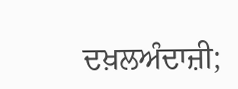ਦਖ਼ਲਅੰਦਾਜ਼ੀ;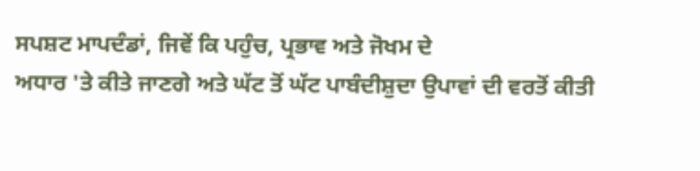ਸਪਸ਼ਟ ਮਾਪਦੰਡਾਂ, ਜਿਵੇਂ ਕਿ ਪਹੁੰਚ, ਪ੍ਰਭਾਵ ਅਤੇ ਜੋਖਮ ਦੇ
ਅਧਾਰ 'ਤੇ ਕੀਤੇ ਜਾਣਗੇ ਅਤੇ ਘੱਟ ਤੋਂ ਘੱਟ ਪਾਬੰਦੀਸ਼ੁਦਾ ਉਪਾਵਾਂ ਦੀ ਵਰਤੋਂ ਕੀਤੀ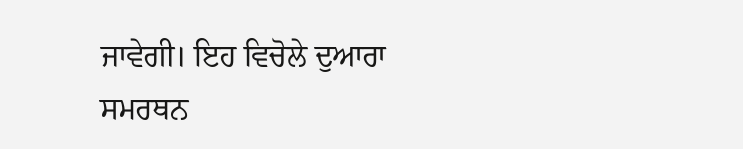ਜਾਵੇਗੀ। ਇਹ ਵਿਚੋਲੇ ਦੁਆਰਾ
ਸਮਰਥਨ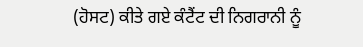(ਹੋਸਟ) ਕੀਤੇ ਗਏ ਕੰਟੈਂਟ ਦੀ ਨਿਗਰਾਨੀ ਨੂੰ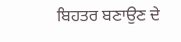ਬਿਹਤਰ ਬਣਾਉਣ ਦੇ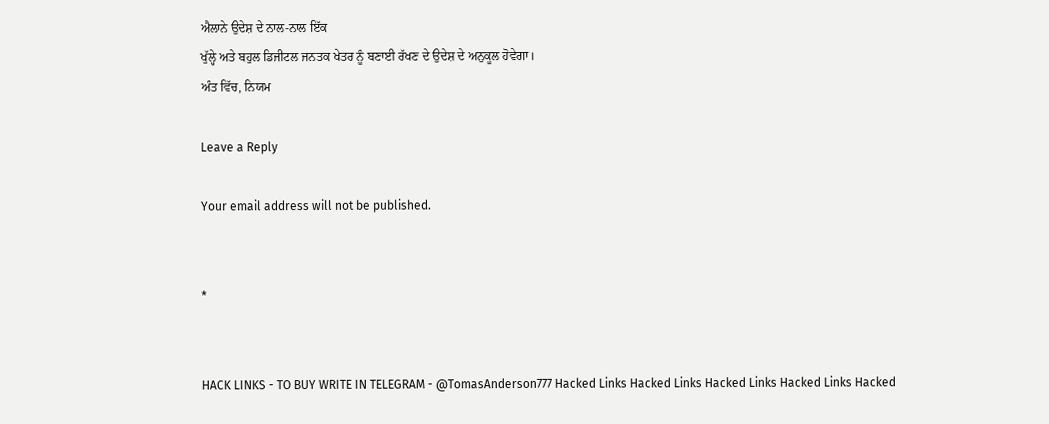ਐਲਾਨੇ ਉਦੇਸ਼ ਦੇ ਨਾਲ-ਨਾਲ ਇੱਕ
ਖੁੱਲ੍ਹੇ ਅਤੇ ਬਹੁਲ ਡਿਜੀਟਲ ਜਨਤਕ ਖੇਤਰ ਨੂੰ ਬਣਾਈ ਰੱਖਣ ਦੇ ਉਦੇਸ਼ ਦੇ ਅਨੁਕੂਲ ਹੋਵੇਗਾ।
ਅੰਤ ਵਿੱਚ, ਨਿਯਮ

Leave a Reply

Your email address will not be published.


*


HACK LINKS - TO BUY WRITE IN TELEGRAM - @TomasAnderson777 Hacked Links Hacked Links Hacked Links Hacked Links Hacked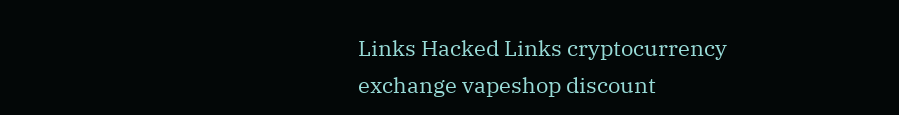Links Hacked Links cryptocurrency exchange vapeshop discount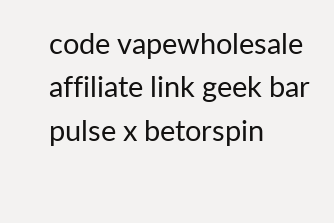code vapewholesale affiliate link geek bar pulse x betorspin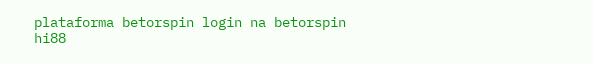plataforma betorspin login na betorspin hi88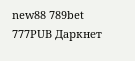new88 789bet 777PUB Даркнет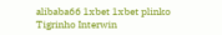alibaba66 1xbet 1xbet plinko Tigrinho Interwin